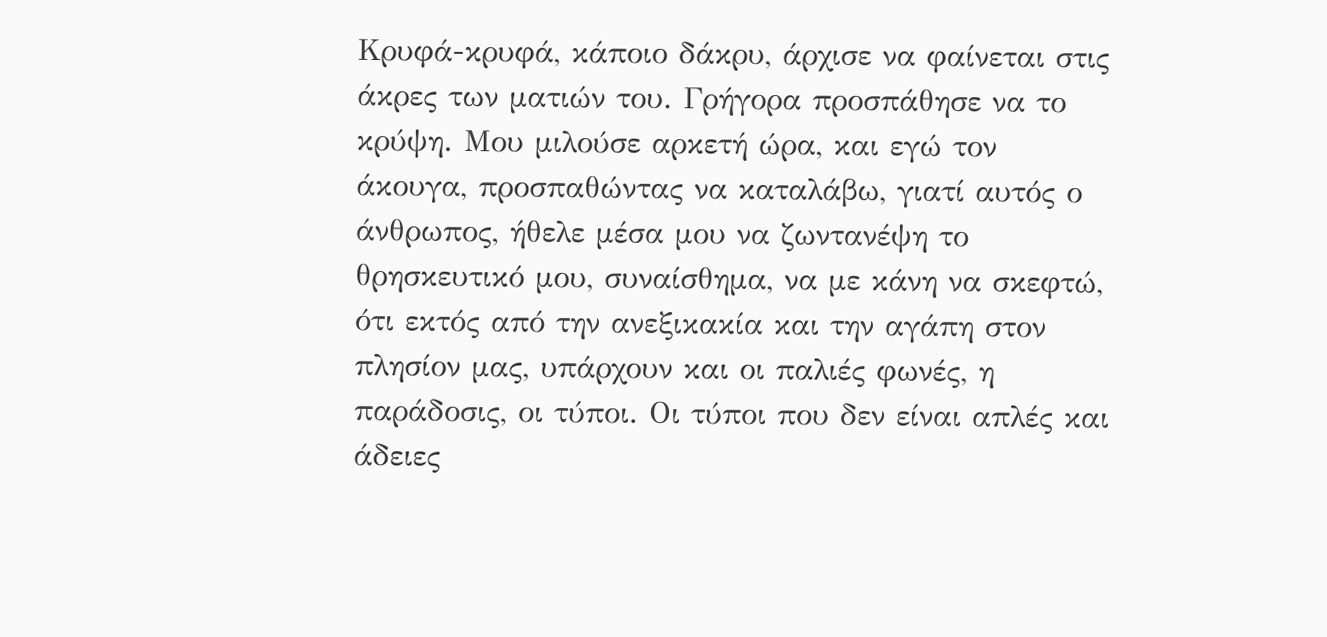Κρυφά-κρυφά, κάποιο δάκρυ, άρχισε να φαίνεται στις άκρες των ματιών του. Γρήγορα προσπάθησε να το κρύψη. Μου μιλούσε αρκετή ώρα, και εγώ τον άκουγα, προσπαθώντας να καταλάβω, γιατί αυτός ο άνθρωπος, ήθελε μέσα μου να ζωντανέψη το θρησκευτικό μου, συναίσθημα, να με κάνη να σκεφτώ, ότι εκτός από την ανεξικακία και την αγάπη στον πλησίον μας, υπάρχουν και οι παλιές φωνές, η παράδοσις, οι τύποι. Οι τύποι που δεν είναι απλές και άδειες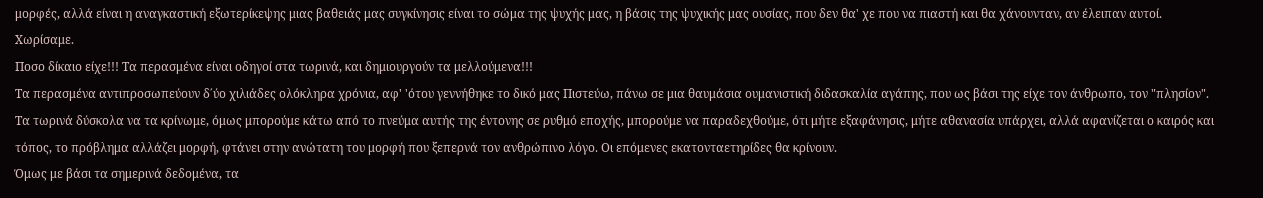μορφές, αλλά είναι η αναγκαστική εξωτερίκεψης μιας βαθειάς μας συγκίνησις είναι το σώμα της ψυχής μας, η βάσις της ψυχικής μας ουσίας, που δεν θα' χε που να πιαστή και θα χάνουνταν, αν έλειπαν αυτοί. Χωρίσαμε.
Ποσο δίκαιο είχε!!! Τα περασμένα είναι οδηγοί στα τωρινά, και δημιουργούν τα μελλούμενα!!!
Τα περασμένα αντιπροσωπεύουν δ΄ύο χιλιάδες ολόκληρα χρόνια, αφ' 'ότου γεννήθηκε το δικό μας Πιστεύω, πάνω σε μια θαυμάσια ουμανιστική διδασκαλία αγάπης, που ως βάσι της είχε τον άνθρωπο, τον "πλησίον".
Τα τωρινά δύσκολα να τα κρίνωμε, όμως μπορούμε κάτω από το πνεύμα αυτής της έντονης σε ρυθμό εποχής, μπορούμε να παραδεχθούμε, ότι μήτε εξαφάνησις, μήτε αθανασία υπάρχει, αλλά αφανίζεται ο καιρός και τόπος, το πρόβλημα αλλάζει μορφή, φτάνει στην ανώτατη του μορφή που ξεπερνά τον ανθρώπινο λόγο. Οι επόμενες εκατονταετηρίδες θα κρίνουν.
Όμως με βάσι τα σημερινά δεδομένα, τα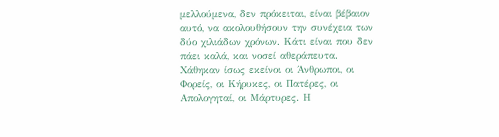μελλούμενα, δεν πρόκειται, είναι βέβαιον αυτό, να ακολουθήσουν την συνέχεια των δύο χιλιάδων χρόνων. Κάτι είναι που δεν πάει καλά, και νοσεί αθεράπευτα.
Χάθηκαν ίσως εκείνοι οι Άνθρωποι, οι Φορείς, οι Κήρυκες, οι Πατέρες, οι Απολογηταί, οι Μάρτυρες. Η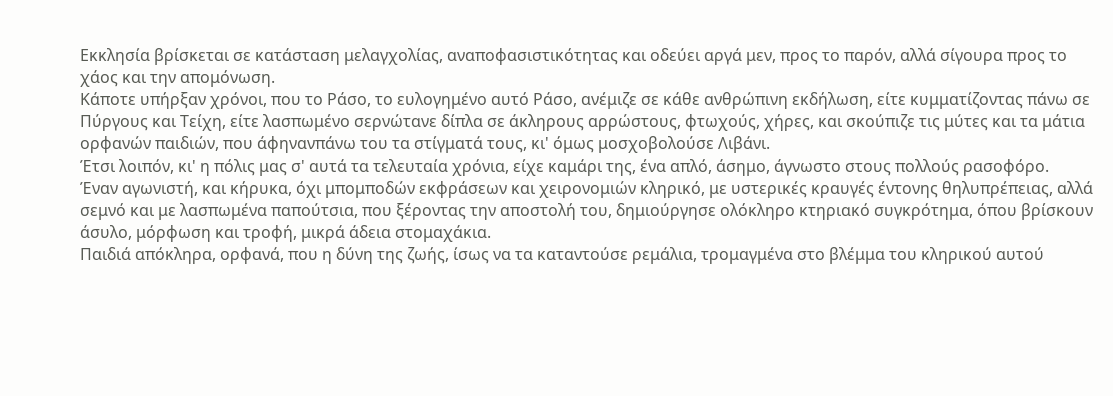Εκκλησία βρίσκεται σε κατάσταση μελαγχολίας, αναποφασιστικότητας και οδεύει αργά μεν, προς το παρόν, αλλά σίγουρα προς το χάος και την απομόνωση.
Κάποτε υπήρξαν χρόνοι, που το Ράσο, το ευλογημένο αυτό Ράσο, ανέμιζε σε κάθε ανθρώπινη εκδήλωση, είτε κυμματίζοντας πάνω σε Πύργους και Τείχη, είτε λασπωμένο σερνώτανε δίπλα σε άκληρους αρρώστους, φτωχούς, χήρες, και σκούπιζε τις μύτες και τα μάτια ορφανών παιδιών, που άφηνανπάνω του τα στίγματά τους, κι' όμως μοσχοβολούσε Λιβάνι.
Έτσι λοιπόν, κι' η πόλις μας σ' αυτά τα τελευταία χρόνια, είχε καμάρι της, ένα απλό, άσημο, άγνωστο στους πολλούς ρασοφόρο.
Έναν αγωνιστή, και κήρυκα, όχι μπομποδών εκφράσεων και χειρονομιών κληρικό, με υστερικές κραυγές έντονης θηλυπρέπειας, αλλά σεμνό και με λασπωμένα παπούτσια, που ξέροντας την αποστολή του, δημιούργησε ολόκληρο κτηριακό συγκρότημα, όπου βρίσκουν άσυλο, μόρφωση και τροφή, μικρά άδεια στομαχάκια.
Παιδιά απόκληρα, ορφανά, που η δύνη της ζωής, ίσως να τα καταντούσε ρεμάλια, τρομαγμένα στο βλέμμα του κληρικού αυτού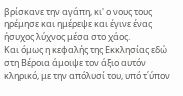βρίσκανε την αγάπη, κι' ο νους τους ηρέμησε και ημέρεψε και έγινε ένας ήσυχος λύχνος μέσα στο χάος.
Και όμως η κεφαλής της Εκκλησίας εδώ στη Βέροια άμοιψε τον άξιο αυτόν κληρικό, με την απόλυσί του, υπό τ΄ύπον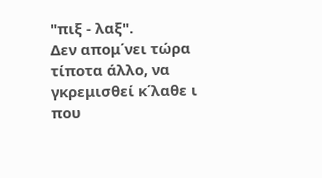"πιξ - λαξ".
Δεν απομ΄νει τώρα τίποτα άλλο, να γκρεμισθεί κ΄λαθε ι που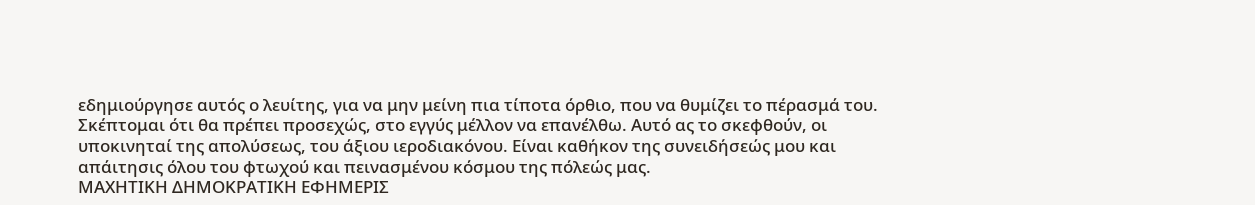εδημιούργησε αυτός ο λευίτης, για να μην μείνη πια τίποτα όρθιο, που να θυμίζει το πέρασμά του.
Σκέπτομαι ότι θα πρέπει προσεχώς, στο εγγύς μέλλον να επανέλθω. Αυτό ας το σκεφθούν, οι υποκινηταί της απολύσεως, του άξιου ιεροδιακόνου. Είναι καθήκον της συνειδήσεώς μου και απάιτησις όλου του φτωχού και πεινασμένου κόσμου της πόλεώς μας.
ΜΑΧΗΤΙΚΗ ΔΗΜΟΚΡΑΤΙΚΗ ΕΦΗΜΕΡΙΣ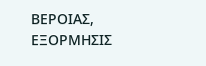ΒΕΡΟΙΑΣ, ΕΞΟΡΜΗΣΙΣ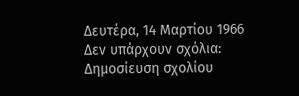Δευτέρα, 14 Μαρτίου 1966
Δεν υπάρχουν σχόλια:
Δημοσίευση σχολίου